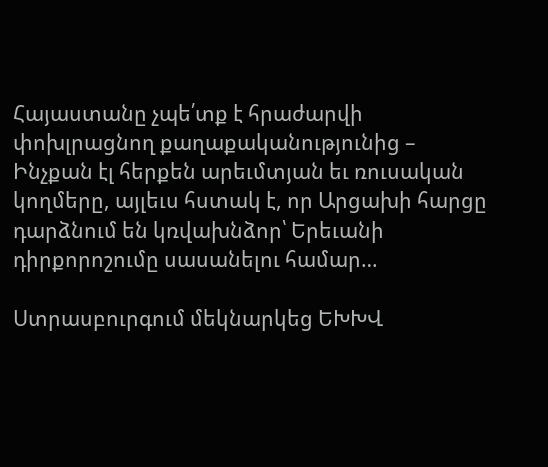Հայաստանը չպե՛տք է հրաժարվի փոխլրացնող քաղաքականությունից – Ինչքան էլ հերքեն արեւմտյան եւ ռուսական կողմերը, այլեւս հստակ է, որ Արցախի հարցը դարձնում են կռվախնձոր՝ Երեւանի դիրքորոշումը սասանելու համար…

Ստրասբուրգում մեկնարկեց ԵԽԽՎ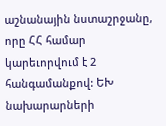աշնանային նստաշրջանը, որը ՀՀ համար կարեւորվում է 2 հանգամանքով: ԵԽ նախարարների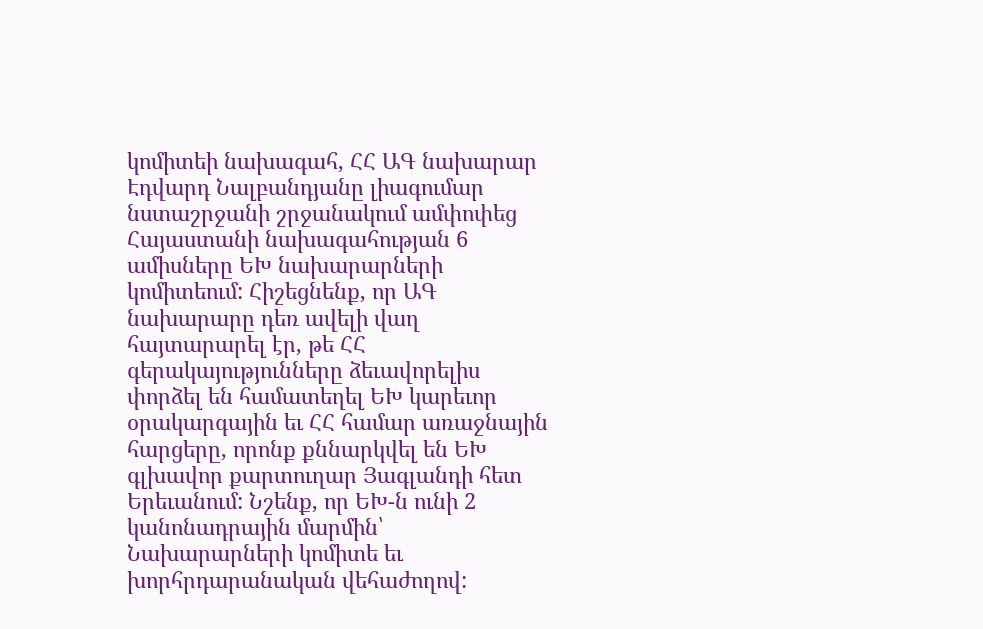կոմիտեի նախագահ, ՀՀ ԱԳ նախարար Էդվարդ Նալբանդյանը լիագումար նստաշրջանի շրջանակում ամփոփեց Հայաստանի նախագահության 6 ամիսները ԵԽ նախարարների կոմիտեում: Հիշեցնենք, որ ԱԳ նախարարը դեռ ավելի վաղ հայտարարել էր, թե ՀՀ գերակայությունները ձեւավորելիս փորձել են համատեղել ԵԽ կարեւոր օրակարգային եւ ՀՀ համար առաջնային հարցերը, որոնք քննարկվել են ԵԽ գլխավոր քարտուղար Յագլանդի հետ Երեւանում: Նշենք, որ ԵԽ-ն ունի 2 կանոնադրային մարմին՝ Նախարարների կոմիտե եւ խորհրդարանական վեհաժողով: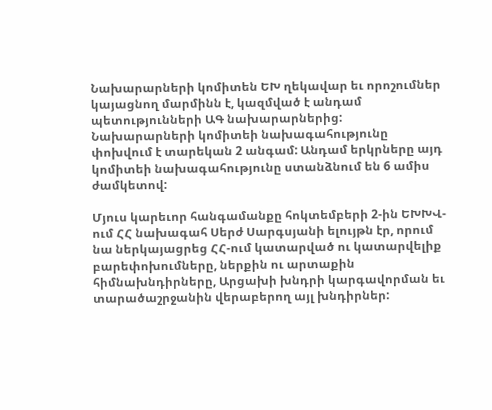Նախարարների կոմիտեն ԵԽ ղեկավար եւ որոշումներ կայացնող մարմինն է, կազմված է անդամ պետությունների ԱԳ նախարարներից: Նախարարների կոմիտեի նախագահությունը փոխվում է տարեկան 2 անգամ: Անդամ երկրները այդ կոմիտեի նախագահությունը ստանձնում են 6 ամիս ժամկետով:

Մյուս կարեւոր հանգամանքը հոկտեմբերի 2-ին ԵԽԽՎ-ում ՀՀ նախագահ Սերժ Սարգսյանի ելույթն էր, որում նա ներկայացրեց ՀՀ-ում կատարված ու կատարվելիք բարեփոխումները, ներքին ու արտաքին հիմնախնդիրները, Արցախի խնդրի կարգավորման եւ տարածաշրջանին վերաբերող այլ խնդիրներ: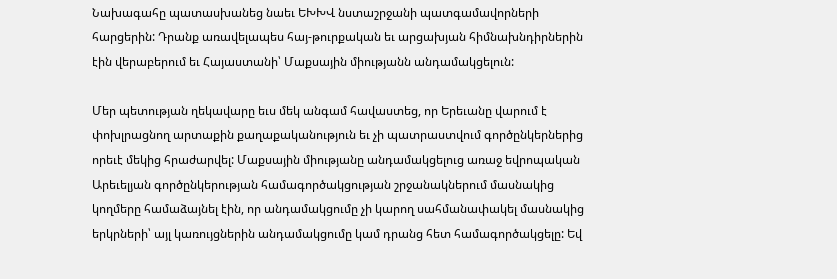Նախագահը պատասխանեց նաեւ ԵԽԽՎ նստաշրջանի պատգամավորների հարցերին: Դրանք առավելապես հայ-թուրքական եւ արցախյան հիմնախնդիրներին էին վերաբերում եւ Հայաստանի՝ Մաքսային միությանն անդամակցելուն:

Մեր պետության ղեկավարը եւս մեկ անգամ հավաստեց, որ Երեւանը վարում է փոխլրացնող արտաքին քաղաքականություն եւ չի պատրաստվում գործընկերներից որեւէ մեկից հրաժարվել: Մաքսային միությանը անդամակցելուց առաջ եվրոպական Արեւելյան գործընկերության համագործակցության շրջանակներում մասնակից կողմերը համաձայնել էին, որ անդամակցումը չի կարող սահմանափակել մասնակից երկրների՝ այլ կառույցներին անդամակցումը կամ դրանց հետ համագործակցելը: Եվ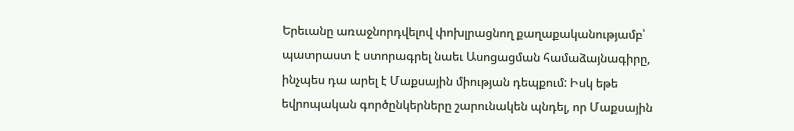Երեւանը առաջնորդվելով փոխլրացնող քաղաքականությամբ՝ պատրաստ է ստորագրել նաեւ Ասոցացման համաձայնագիրը, ինչպես դա արել է Մաքսային միության դեպքում: Իսկ եթե եվրոպական գործընկերները շարունակեն պնդել, որ Մաքսային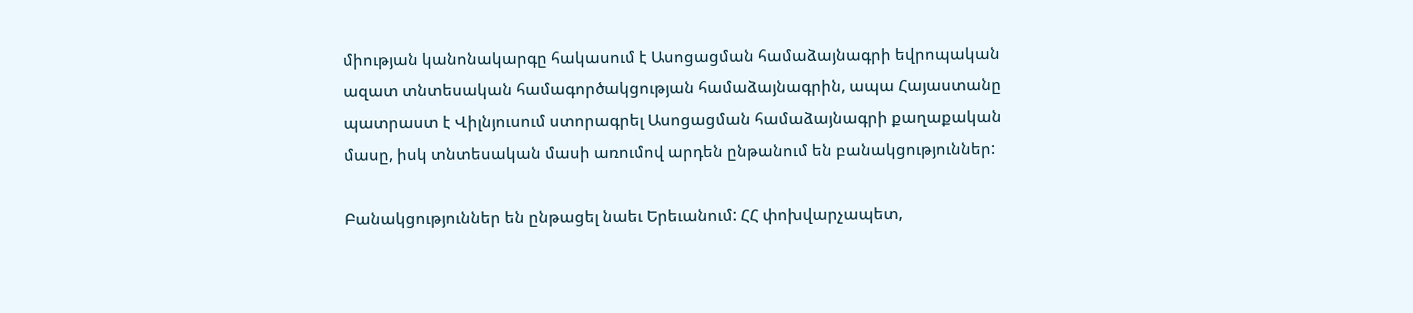միության կանոնակարգը հակասում է Ասոցացման համաձայնագրի եվրոպական ազատ տնտեսական համագործակցության համաձայնագրին, ապա Հայաստանը պատրաստ է Վիլնյուսում ստորագրել Ասոցացման համաձայնագրի քաղաքական մասը, իսկ տնտեսական մասի առումով արդեն ընթանում են բանակցություններ:

Բանակցություններ են ընթացել նաեւ Երեւանում: ՀՀ փոխվարչապետ,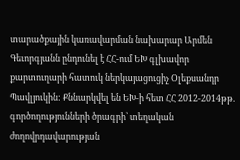տարածքային կառավարման նախարար Արմեն Գեւորգյանն ընդունել է ՀՀ-ում ԵԽ գլխավոր քարտուղարի հատուկ ներկայացուցիչ Օլեքսանդր Պավլյուկին: Քննարկվել են ԵԽ-ի հետ ՀՀ 2012-2014թթ. գործողությունների ծրագրի՝ տեղական ժողովրդավարության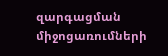զարգացման միջոցառումների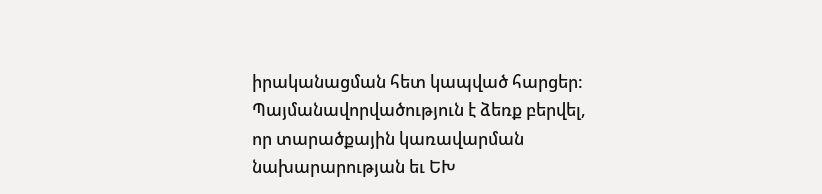իրականացման հետ կապված հարցեր: Պայմանավորվածություն է ձեռք բերվել, որ տարածքային կառավարման նախարարության եւ ԵԽ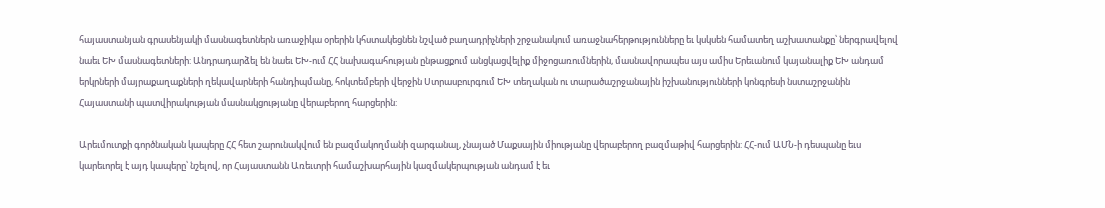հայաստանյան գրասենյակի մասնագետներն առաջիկա օրերին կհստակեցնեն նշված բաղադրիչների շրջանակում առաջնահերթությունները եւ կսկսեն համատեղ աշխատանքը՝ ներգրավելով նաեւ ԵԽ մասնագետների: Անդրադարձել են նաեւ ԵԽ-ում ՀՀ նախագահության ընթացքում անցկացվելիք միջոցառումներին, մասնավորապես այս ամիս Երեւանում կայանալիք ԵԽ անդամ երկրների մայրաքաղաքների ղեկավարների հանդիպմանը, հոկտեմբերի վերջին Ստրասբուրգում ԵԽ տեղական ու տարածաշրջանային իշխանությունների կոնգրեսի նստաշրջանին Հայաստանի պատվիրակության մասնակցությանը վերաբերող հարցերին:

Արեւմուտքի գործնական կապերը ՀՀ հետ շարունակվում են բազմակողմանի զարգանալ, չնայած Մաքսային միությանը վերաբերող բազմաթիվ հարցերին: ՀՀ-ում ԱՄՆ-ի դեսպանը եւս կարեւորել է այդ կապերը՝ նշելով, որ Հայաստանն Առեւտրի համաշխարհային կազմակերպության անդամ է եւ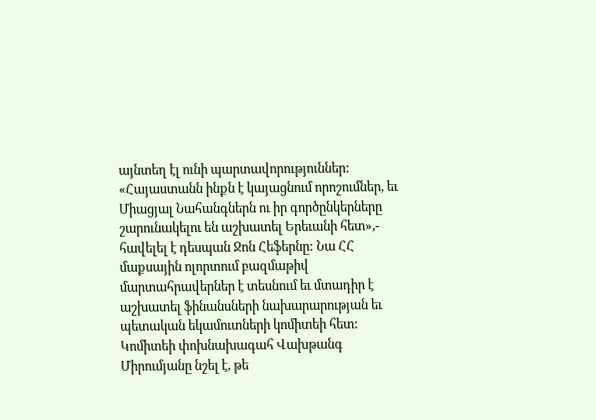այնտեղ էլ ունի պարտավորություններ: «Հայաստանն ինքն է կայացնում որոշումներ, եւ Միացյալ Նահանգներն ու իր գործընկերները շարունակելու են աշխատել Երեւանի հետ»,- հավելել է դեսպան Ջոն Հեֆերնը: Նա ՀՀ մաքսային ոլորտում բազմաթիվ մարտահրավերներ է տեսնում եւ մտադիր է աշխատել ֆինանսների նախարարության եւ պետական եկամուտների կոմիտեի հետ: Կոմիտեի փոխնախագահ Վախթանգ Միրումյանը նշել է, թե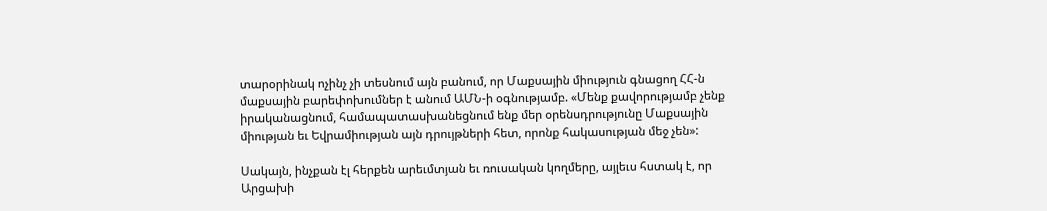տարօրինակ ոչինչ չի տեսնում այն բանում, որ Մաքսային միություն գնացող ՀՀ-ն մաքսային բարեփոխումներ է անում ԱՄՆ-ի օգնությամբ. «Մենք քավորությամբ չենք իրականացնում, համապատասխանեցնում ենք մեր օրենսդրությունը Մաքսային միության եւ Եվրամիության այն դրույթների հետ, որոնք հակասության մեջ չեն»:

Սակայն, ինչքան էլ հերքեն արեւմտյան եւ ռուսական կողմերը, այլեւս հստակ է, որ Արցախի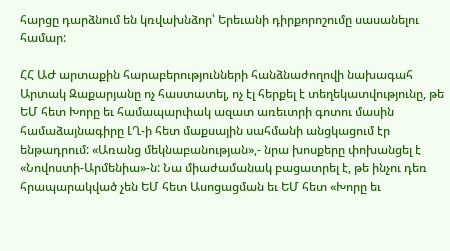հարցը դարձնում են կռվախնձոր՝ Երեւանի դիրքորոշումը սասանելու համար:

ՀՀ ԱԺ արտաքին հարաբերությունների հանձնաժողովի նախագահ Արտակ Զաքարյանը ոչ հաստատել, ոչ էլ հերքել է տեղեկատվությունը, թե ԵՄ հետ Խորը եւ համապարփակ ազատ առեւտրի գոտու մասին համաձայնագիրը ԼՂ-ի հետ մաքսային սահմանի անցկացում էր ենթադրում: «Առանց մեկնաբանության»,- նրա խոսքերը փոխանցել է «Նովոստի-Արմենիա»-ն: Նա միաժամանակ բացատրել է, թե ինչու դեռ հրապարակված չեն ԵՄ հետ Ասոցացման եւ ԵՄ հետ «Խորը եւ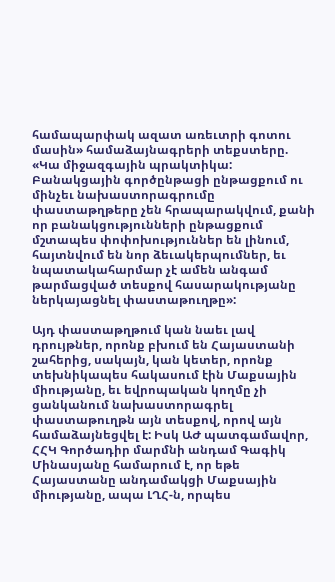համապարփակ ազատ առեւտրի գոտու մասին» համաձայնագրերի տեքստերը. «Կա միջազգային պրակտիկա: Բանակցային գործընթացի ընթացքում ու մինչեւ նախաստորագրումը փաստաթղթերը չեն հրապարակվում, քանի որ բանակցությունների ընթացքում մշտապես փոփոխություններ են լինում, հայտնվում են նոր ձեւակերպումներ, եւ նպատակահարմար չէ ամեն անգամ թարմացված տեսքով հասարակությանը ներկայացնել փաստաթուղթը»:

Այդ փաստաթղթում կան նաեւ լավ դրույթներ, որոնք բխում են Հայաստանի շահերից, սակայն, կան կետեր, որոնք տեխնիկապես հակասում էին Մաքսային միությանը, եւ եվրոպական կողմը չի ցանկանում նախաստորագրել փաստաթուղթն այն տեսքով, որով այն համաձայնեցվել է: Իսկ ԱԺ պատգամավոր, ՀՀԿ Գործադիր մարմնի անդամ Գագիկ Մինասյանը համարում է, որ եթե Հայաստանը անդամակցի Մաքսային միությանը, ապա ԼՂՀ-ն, որպես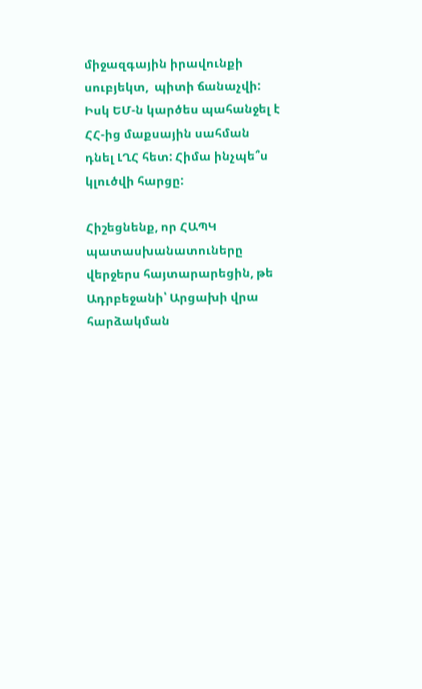միջազգային իրավունքի սուբյեկտ,  պիտի ճանաչվի: Իսկ ԵՄ-ն կարծես պահանջել է ՀՀ-ից մաքսային սահման դնել ԼՂՀ հետ: Հիմա ինչպե՞ս կլուծվի հարցը:

Հիշեցնենք, որ ՀԱՊԿ պատասխանատուները վերջերս հայտարարեցին, թե Ադրբեջանի՝ Արցախի վրա հարձակման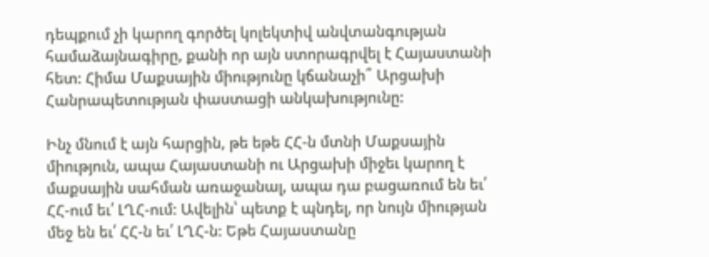դեպքում չի կարող գործել կոլեկտիվ անվտանգության համաձայնագիրը, քանի որ այն ստորագրվել է Հայաստանի հետ: Հիմա Մաքսային միությունը կճանաչի՞ Արցախի Հանրապետության փաստացի անկախությունը:

Ինչ մնում է այն հարցին, թե եթե ՀՀ-ն մտնի Մաքսային միություն, ապա Հայաստանի ու Արցախի միջեւ կարող է մաքսային սահման առաջանալ, ապա դա բացառում են եւ՛ ՀՀ-ում եւ՛ ԼՂՀ-ում: Ավելին՝ պետք է պնդել, որ նույն միության մեջ են եւ՛ ՀՀ-ն եւ՛ ԼՂՀ-ն: Եթե Հայաստանը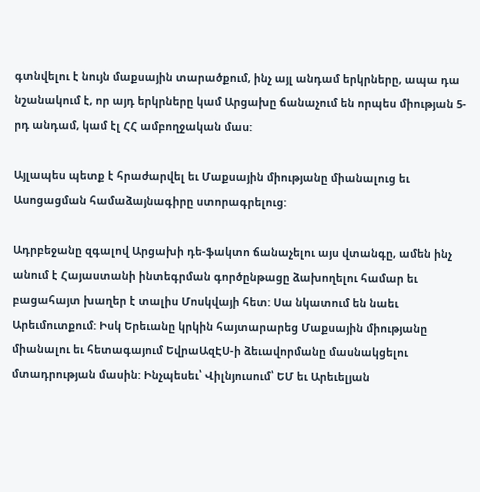գտնվելու է նույն մաքսային տարածքում, ինչ այլ անդամ երկրները, ապա դա նշանակում է, որ այդ երկրները կամ Արցախը ճանաչում են որպես միության 5-րդ անդամ, կամ էլ ՀՀ ամբողջական մաս:

Այլապես պետք է հրաժարվել եւ Մաքսային միությանը միանալուց եւ Ասոցացման համաձայնագիրը ստորագրելուց:

Ադրբեջանը զգալով Արցախի դե-ֆակտո ճանաչելու այս վտանգը, ամեն ինչ անում է Հայաստանի ինտեգրման գործընթացը ձախողելու համար եւ բացահայտ խաղեր է տալիս Մոսկվայի հետ: Սա նկատում են նաեւ Արեւմուտքում: Իսկ Երեւանը կրկին հայտարարեց Մաքսային միությանը միանալու եւ հետագայում ԵվրաԱզԷՍ-ի ձեւավորմանը մասնակցելու մտադրության մասին: Ինչպեսեւ՝ Վիլնյուսում՝ ԵՄ եւ Արեւելյան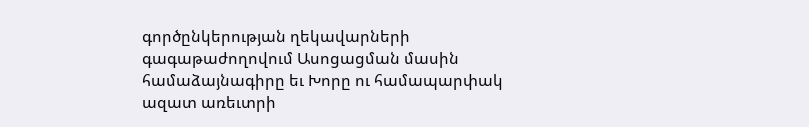գործընկերության ղեկավարների գագաթաժողովում Ասոցացման մասին համաձայնագիրը եւ Խորը ու համապարփակ ազատ առեւտրի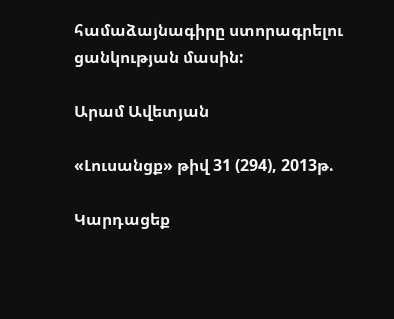համաձայնագիրը ստորագրելու ցանկության մասին:

Արամ Ավետյան

«Լուսանցք» թիվ 31 (294), 2013թ.

Կարդացեք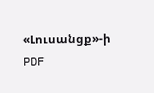«Լուսանցք»-ի PDF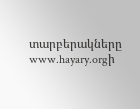տարբերակները www.hayary.orgի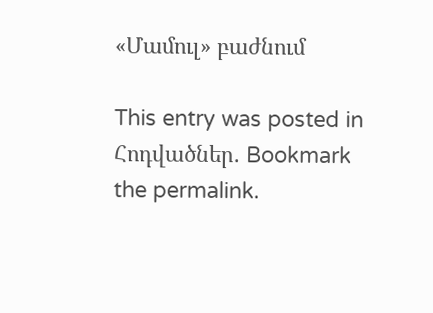«Մամուլ» բաժնում

This entry was posted in Հոդվածներ. Bookmark the permalink.